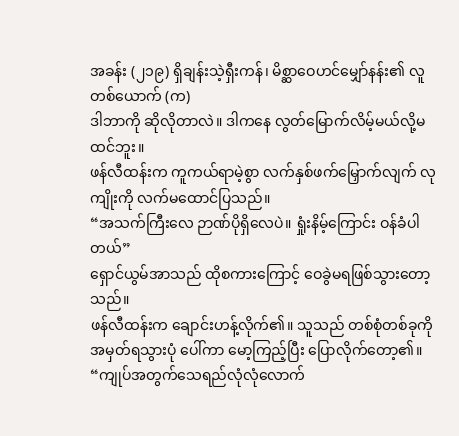အခန်း (၂၁၉) ရှိချန်းသဲ့ရှီးကန်၊ မိစ္ဆာဝေဟင်မျှော်နန်း၏ လူတစ်ယောက် (က)
ဒါဘာကို ဆိုလိုတာလဲ။ ဒါကနေ လွတ်မြောက်လိမ့်မယ်လို့မထင်ဘူး။
ဖန်လီထန်းက ကူကယ်ရာမဲ့စွာ လက်နှစ်ဖက်မြှောက်လျက် လုကျိုးကို လက်မထောင်ပြသည်။
“အသက်ကြီးလေ ဉာဏ်ပိုရှိလေပဲ။ ရှုံးနိမ့်ကြောင်း ဝန်ခံပါတယ်”
ရှောင်ယွမ်အာသည် ထိုစကားကြောင့် ဝေခွဲမရဖြစ်သွားတော့သည်။
ဖန်လီထန်းက ချောင်းဟန့်လိုက်၏။ သူသည် တစ်စုံတစ်ခုကို အမှတ်ရသွားပုံ ပေါ်ကာ မော့ကြည့်ပြီး ပြောလိုက်တော့၏။
“ကျုပ်အတွက်သေရည်လုံလုံလောက်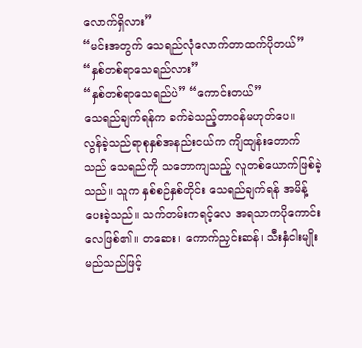လောက်ရှိလား”
“မင်းအတွက် သေရည်လုံလောက်တာထက်ပိုတယ်”
“နှစ်တစ်ရာသေရည်လား”
“နှစ်တစ်ရာသေရည်ပဲ” “ကောင်းတယ်”
သေရည်ချက်ရန်က ခက်ခဲသည့်တာဝန်မဟုတ်ပေ။
လွန်ခဲ့သည်ရာစုနှစ်အနည်းငယ်က ကျိထျန်းတောက်သည် သေရည်ကို သဘောကျသည့် လူတစ်ယောက်ဖြစ်ခဲ့သည်။ သူက နှစ်စဉ်နှစ်တိုင်း သေရည်ချက်ရန် အမိန့်ပေးခဲ့သည်။ သက်တမ်းကရင့်လေ အရသာကပိုကောင်းလေဖြစ်၏။ တဆေး၊ ကောက်ညှင်းဆန်၊ သီးနှံငါးမျိုး မည်သည်ဖြင့်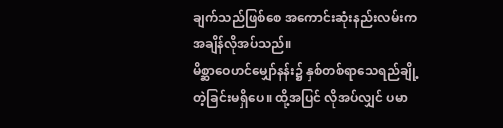ချက်သည်ဖြစ်စေ အကောင်းဆုံးနည်းလမ်းက အချိန်လိုအပ်သည်။
မိစ္ဆာဝေဟင်မျှော်နန်း၌ နှစ်တစ်ရာသေရည်ချို့တဲ့ခြင်းမရှိပေ။ ထို့အပြင် လိုအပ်လျှင် ပမာ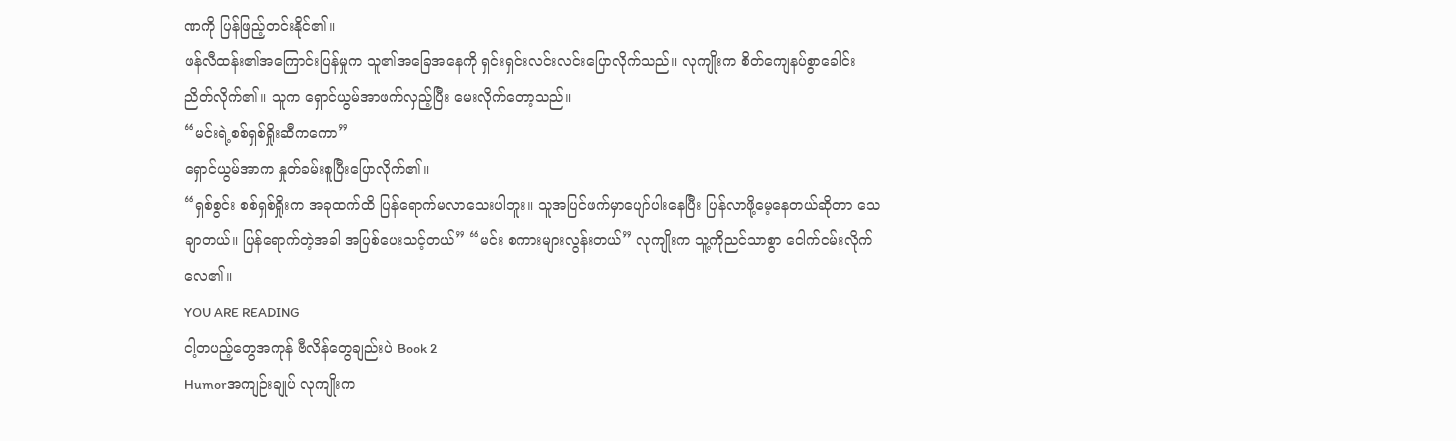ဏကို ပြန်ဖြည့်တင်းနိုင်၏။
ဖန်လီထန်း၏အကြောင်းပြန်မှုက သူ၏အခြေအနေကို ရှင်းရှင်းလင်းလင်းပြောလိုက်သည်။ လုကျိုးက စိတ်ကျေနပ်စွာခေါင်းညိတ်လိုက်၏။ သူက ရှောင်ယွမ်အာဖက်လှည့်ပြီး မေးလိုက်တော့သည်။
“မင်းရဲ့စစ်ရှစ်ရှိုးဆီကကော”
ရှောင်ယွမ်အာက နှုတ်ခမ်းစူပြီးပြောလိုက်၏။
“ရှစ်စွင်း စစ်ရှစ်ရှိုးက အခုထက်ထိ ပြန်ရောက်မလာသေးပါဘူး။ သူအပြင်ဖက်မှာပျော်ပါးနေပြီး ပြန်လာဖို့မေ့နေတယ်ဆိုတာ သေချာတယ်။ ပြန်ရောက်တဲ့အခါ အပြစ်ပေးသင့်တယ်” “မင်း စကားများလွန်းတယ်” လုကျိုးက သူ့ကိုညင်သာစွာ ငေါက်ငမ်းလိုက်လေ၏။
YOU ARE READING
ငါ့တပည့်တွေအကုန် ဗီလိန်တွေချည်းပဲ Book 2
Humorအကျဉ်းချုပ် လုကျိုးက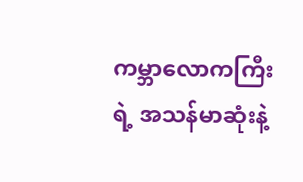ကမ္ဘာလောကကြီးရဲ့ အသန်မာဆုံးနဲ့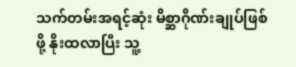သက်တမ်းအရင့်ဆုံး မိစ္ဆာဂိုဏ်းချုပ်ဖြစ်ဖို့ နိုးထလာပြီး သူ့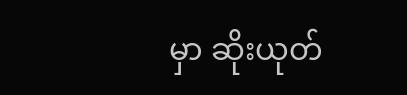မှာ ဆိုးယုတ်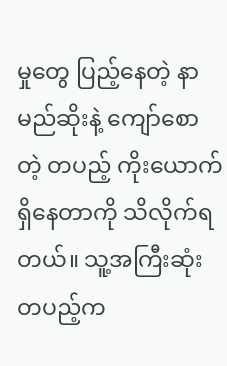မှုတွေ ပြည့်နေတဲ့ နာမည်ဆိုးနဲ့ ကျော်စောတဲ့ တပည့် ကိုးယောက်ရှိနေတာကို သိလိုက်ရတယ်။ သူ့အကြီးဆုံးတပည့်က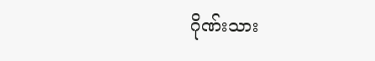ဂိုဏ်းသား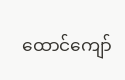ထောင်ကျော်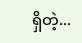ရှိတဲ့...